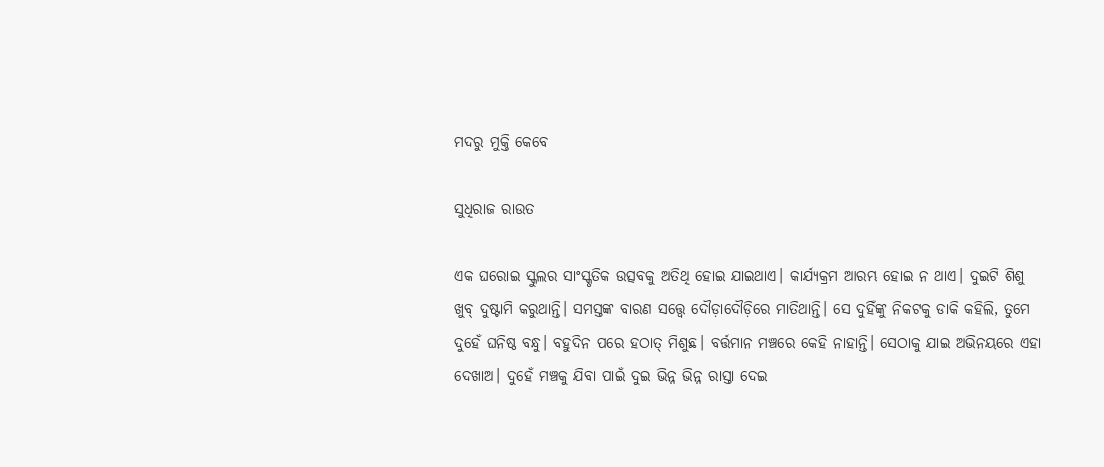ମଦରୁ ମୁକ୍ତି କେବେ

ସୁଧିରାଜ ରାଉତ

ଏକ ଘରୋଇ ସ୍କୁଲର ସାଂସ୍କୃତିକ ଉତ୍ସବକୁ ଅତିଥି ହୋଇ ଯାଇଥାଏ। କାର୍ଯ୍ୟକ୍ରମ ଆରମ୍ଭ ହୋଇ ନ ଥାଏ। ଦୁଇଟି ଶିଶୁ ଖୁବ୍‌ ଦୁଷ୍ଟାମି କରୁଥାନ୍ତି। ସମସ୍ତଙ୍କ ବାରଣ ସତ୍ତ୍ୱେ ଦୌଡ଼ାଦୌଡ଼ିରେ ମାତିଥାନ୍ତି। ସେ ଦୁହିଁଙ୍କୁ ନିକଟକୁ ଡାକି କହିଲି, ତୁମେ ଦୁହେଁ ଘନିଷ୍ଠ ବନ୍ଧୁ। ବହୁଦିନ ପରେ ହଠାତ୍‌ ମିଶୁଛ। ବର୍ତ୍ତମାନ ମଞ୍ଚରେ କେହି ନାହାନ୍ତି। ସେଠାକୁ ଯାଇ ଅଭିନୟରେ ଏହା ଦେଖାଅ। ଦୁହେଁ ମଞ୍ଚକୁ ଯିବା ପାଇଁ ଦୁଇ ଭିନ୍ନ ଭିନ୍ନ ରାସ୍ତା ଦେଇ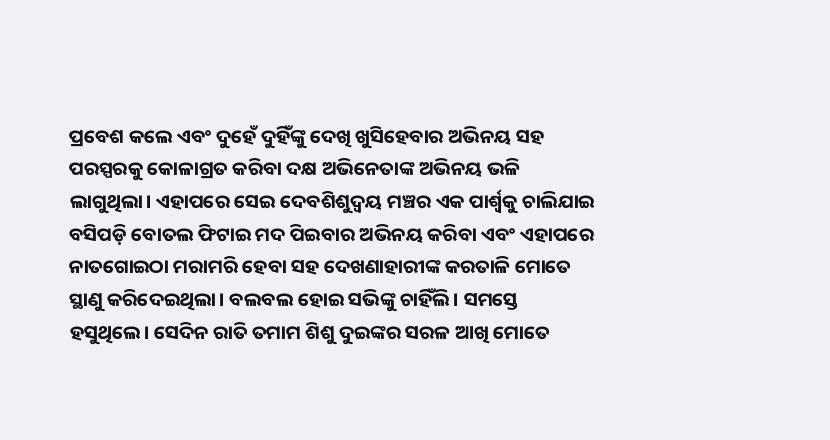ପ୍ରବେଶ କଲେ ଏବଂ ଦୁହେଁ ଦୁହିଁଙ୍କୁ ଦେଖି ଖୁସିହେବାର ଅଭିନୟ ସହ ପରସ୍ପରକୁ କୋଳାଗ୍ରତ କରିବା ଦକ୍ଷ ଅଭିନେତାଙ୍କ ଅଭିନୟ ଭଳି ଲାଗୁଥିଲା। ଏହାପରେ ସେଇ ଦେବଶିଶୁଦ୍ୱୟ ମଞ୍ଚର ଏକ ପାର୍ଶ୍ୱକୁ ଚାଲିଯାଇ ବସିପଡ଼ି ବୋତଲ ଫିଟାଇ ମଦ ପିଇବାର ଅଭିନୟ କରିବା ଏବଂ ଏହାପରେ ନାତଗୋଇଠା ମରାମରି ହେବା ସହ ଦେଖଣାହାରୀଙ୍କ କରତାଳି ମୋତେ ସ୍ଥାଣୁ କରିଦେଇଥିଲା। ବଲବଲ ହୋଇ ସଭିଙ୍କୁ ଚାହିଁଲି। ସମସ୍ତେ ହସୁଥିଲେ। ସେଦିନ ରାତି ତମାମ ଶିଶୁ ଦୁଇଙ୍କର ସରଳ ଆଖି ମୋତେ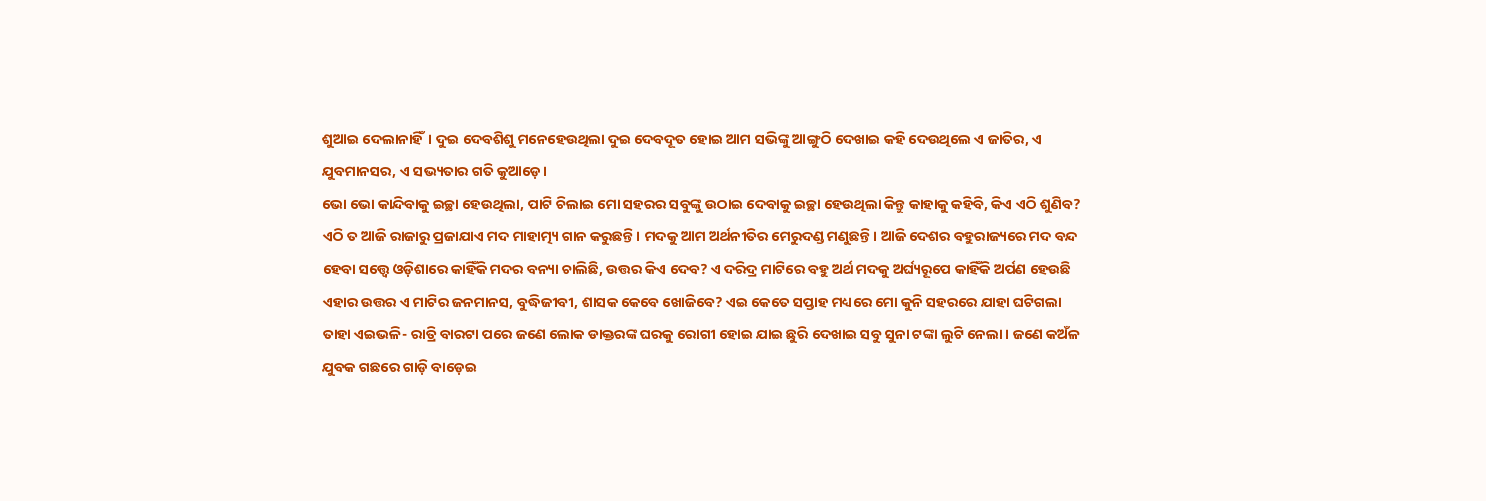ଶୁଆଇ ଦେଲାନାହିଁ। ଦୁଇ ଦେବଶିଶୁ ମନେହେଉଥିଲା ଦୁଇ ଦେବଦୂତ ହୋଇ ଆମ ସଭିଙ୍କୁ ଆଙ୍ଗୁଠି ଦେଖାଇ କହି ଦେଉଥିଲେ ଏ ଜାତିର, ଏ ଯୁବମାନସର, ଏ ସଭ୍ୟତାର ଗତି କୁଆଡ଼େ।
ଭୋ ଭୋ କାନ୍ଦିବାକୁ ଇଚ୍ଛା ହେଉଥିଲା, ପାଟି ଚିଲାଇ ମୋ ସହରର ସବୁଙ୍କୁ ଉଠାଇ ଦେବାକୁ ଇଚ୍ଛା ହେଉଥିଲା କିନ୍ତୁ କାହାକୁ କହିବି, କିଏ ଏଠି ଶୁଣିବ? ଏଠି ତ ଆଜି ରାଜାରୁ ପ୍ରଜାଯାଏ ମଦ ମାହାତ୍ମ୍ୟ ଗାନ କରୁଛନ୍ତି। ମଦକୁ ଆମ ଅର୍ଥନୀତିର ମେରୁଦଣ୍ଡ ମଣୁଛନ୍ତି। ଆଜି ଦେଶର ବହୁରାଜ୍ୟରେ ମଦ ବନ୍ଦ ହେବା ସତ୍ତ୍ୱେ ଓଡ଼ିଶାରେ କାହିଁକି ମଦର ବନ୍ୟା ଚାଲିଛି, ଉତ୍ତର କିଏ ଦେବ? ଏ ଦରିଦ୍ର ମାଟିରେ ବହୁ ଅର୍ଥ ମଦକୁ ଅର୍ଘ୍ୟରୂପେ କାହିଁକି ଅର୍ପଣ ହେଉଛି ଏହାର ଉତ୍ତର ଏ ମାଟିର ଜନମାନସ, ବୁଦ୍ଧିଜୀବୀ, ଶାସକ କେବେ ଖୋଜିବେ? ଏଇ କେତେ ସପ୍ତାହ ମଧ୍ୟରେ ମୋ କୁନି ସହରରେ ଯାହା ଘଟିଗଲା ତାହା ଏଇଭଳି- ରାତ୍ରି ବାରଟା ପରେ ଜଣେ ଲୋକ ଡାକ୍ତରଙ୍କ ଘରକୁ ରୋଗୀ ହୋଇ ଯାଇ ଛୁରି ଦେଖାଇ ସବୁ ସୁନା ଟଙ୍କା ଲୁଟି ନେଲା। ଜଣେ କଅଁଳ ଯୁବକ ଗଛରେ ଗାଡ଼ି ବାଡ଼େଇ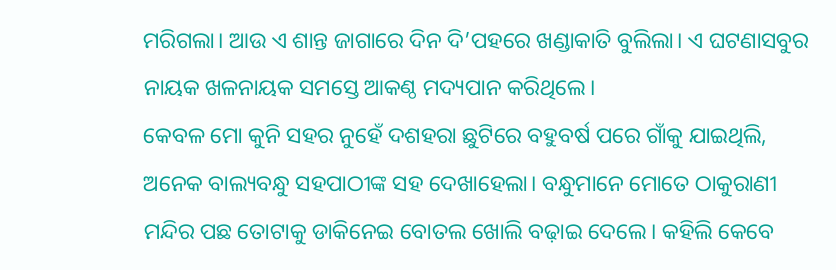ମରିଗଲା। ଆଉ ଏ ଶାନ୍ତ ଜାଗାରେ ଦିନ ଦି’ପହରେ ଖଣ୍ଡାକାତି ବୁଲିଲା। ଏ ଘଟଣାସବୁର ନାୟକ ଖଳନାୟକ ସମସ୍ତେ ଆକଣ୍ଠ ମଦ୍ୟପାନ କରିଥିଲେ।
କେବଳ ମୋ କୁନି ସହର ନୁହେଁ ଦଶହରା ଛୁଟିରେ ବହୁବର୍ଷ ପରେ ଗାଁକୁ ଯାଇଥିଲି, ଅନେକ ବାଲ୍ୟବନ୍ଧୁ ସହପାଠୀଙ୍କ ସହ ଦେଖାହେଲା। ବନ୍ଧୁମାନେ ମୋତେ ଠାକୁରାଣୀ ମନ୍ଦିର ପଛ ତୋଟାକୁ ଡାକିନେଇ ବୋତଲ ଖୋଲି ବଢ଼ାଇ ଦେଲେ। କହିଲି କେବେ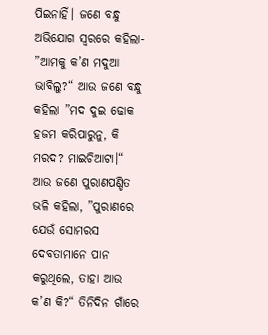ପିଇନାହିଁ। ଜଣେ ବନ୍ଧୁ ଅଭିଯୋଗ ସ୍ବରରେ କହିଲା- ”ଆମକୁ କ’ଣ ମଦୁଆ ଭାବିଲୁ?“ ଆଉ ଜଣେ ବନ୍ଧୁ କହିଲା ”ମଦ ଦୁଇ ଢୋକ ହଜମ କରିପାରୁନୁ, କି ମରଦ? ମାଇଚିଆଟା।“ ଆଉ ଜଣେ ପୁରାଣପଣ୍ଡିତ ଭଳି କହିଲା, ”ପୁରାଣରେ ଯେଉଁ ସୋମରସ ଦେବତାମାନେ ପାନ କରୁଥିଲେ, ତାହା ଆଉ କ’ଣ କି?“ ତିନିଦିନ ଗାଁରେ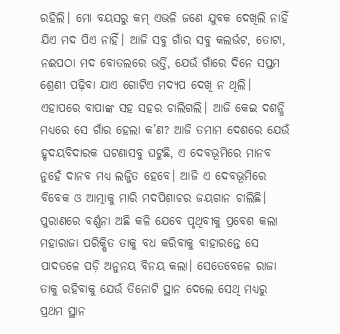ରହିଲି। ମୋ ବୟସରୁ କମ୍‌ ଏଭଳି ଜଣେ ଯୁବକ ଦେଖିଲି ନାହିଁ ଯିଏ ମଦ ପିଏ ନାହିଁ। ଆଜି ସବୁ ଗାଁର ସବୁ କଲର୍ଭଟ, ତୋଟା, ନଈପଠା ମଦ ବୋତଲରେ ଭର୍ତ୍ତି, ଯେଉଁ ଗାଁରେ ଦିନେ ସପ୍ତମ ଶ୍ରେଣୀ ପଢ଼ିବା ଯାଏ ଗୋଟିଏ ମଦ୍ୟପ ଦେଖି ନ ଥିଲି। ଏହାପରେ ବାପାଙ୍କ ସହ ସହର ଚାଲିଗଲି। ଆଜି କେଇ ଦଶନ୍ଧି ମଧ୍ୟରେ ସେ ଗାଁର ହେଲା କ’ଣ? ଆଜି ତମାମ ଦେଶରେ ଯେଉଁ ହୃଦୟବିଦାରକ ଘଟଣାସବୁ ଘଟୁଛି, ଏ ଦେବଭୂମିରେ ମାନବ ନୁହେଁ ଦାନବ ମଧ୍ୟ ଲଜ୍ଜିତ ହେବେ। ଆଜି ଏ ଦେବଭୂମିରେ ବିବେକ ଓ ଆତ୍ମାକୁ ମାରି ମଦପିଶାଚର ଜୟଗାନ ଚାଲିଛି।
ପୁରାଣରେ ବର୍ଣ୍ଣନା ଅଛି କଳି ଯେବେ ପୃଥିବୀକୁ ପ୍ରବେଶ କଲା ମହାରାଜା ପରିକ୍ଷିତ ତାକୁ ବଧ କରିବାକୁ ବାହାରନ୍ତେ ସେ ପାଦତଳେ ପଡ଼ି ଅନୁନୟ ବିନୟ କଲା। ସେତେବେଳେ ରାଜା ତାକୁ ରହିବାକୁ ଯେଉଁ ତିନୋଟି ସ୍ଥାନ ଦେଲେ ସେଥି ମଧ୍ୟରୁ ପ୍ରଥମ ସ୍ଥାନ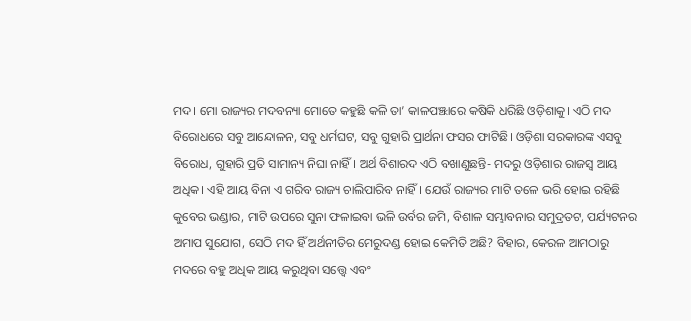ମଦ। ମୋ ରାଜ୍ୟର ମଦବନ୍ୟା ମୋତେ କହୁଛି କଳି ତା’ କାଳପଞ୍ଝାରେ କଷିକି ଧରିଛି ଓଡ଼ିଶାକୁ। ଏଠି ମଦ ବିରୋଧରେ ସବୁ ଆନ୍ଦୋଳନ, ସବୁ ଧର୍ମଘଟ, ସବୁ ଗୁହାରି ପ୍ରାର୍ଥନା ଫସର ଫାଟିଛି। ଓଡ଼ିଶା ସରକାରଙ୍କ ଏସବୁ ବିରୋଧ, ଗୁହାରି ପ୍ରତି ସାମାନ୍ୟ ନିଘା ନାହିଁ। ଅର୍ଥ ବିଶାରଦ ଏଠି ବଖାଣୁଛନ୍ତି- ମଦରୁ ଓଡ଼ିଶାର ରାଜସ୍ବ ଆୟ ଅଧିକ। ଏହି ଆୟ ବିନା ଏ ଗରିବ ରାଜ୍ୟ ଚାଲିପାରିବ ନାହିଁ। ଯେଉଁ ରାଜ୍ୟର ମାଟି ତଳେ ଭରି ହୋଇ ରହିଛି କୁବେର ଭଣ୍ଡାର, ମାଟି ଉପରେ ସୁନା ଫଳାଇବା ଭଳି ଉର୍ବର ଜମି, ବିଶାଳ ସମ୍ଭାବନାର ସମୁଦ୍ରତଟ, ପର୍ଯ୍ୟଟନର ଅମାପ ସୁଯୋଗ, ସେଠି ମଦ ହିଁ ଅର୍ଥନୀତିର ମେରୁଦଣ୍ଡ ହୋଇ କେମିତି ଅଛି? ବିହାର, କେରଳ ଆମଠାରୁ ମଦରେ ବହୁ ଅଧିକ ଆୟ କରୁଥିବା ସତ୍ତ୍ୱେ ଏବଂ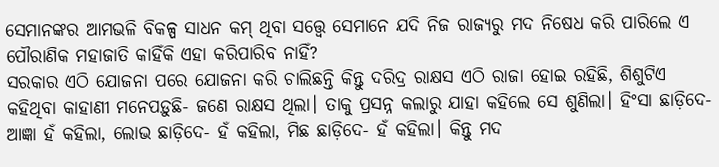ସେମାନଙ୍କର ଆମଭଳି ବିକଳ୍ପ ସାଧନ କମ୍‌ ଥିବା ସତ୍ତ୍ୱେ ସେମାନେ ଯଦି ନିଜ ରାଜ୍ୟରୁ ମଦ ନିଷେଧ କରି ପାରିଲେ ଏ ପୌରାଣିକ ମହାଜାତି କାହିଁକି ଏହା କରିପାରିବ ନାହିଁ?
ସରକାର ଏଠି ଯୋଜନା ପରେ ଯୋଜନା କରି ଚାଲିଛନ୍ତି କିନ୍ତୁ ଦରିଦ୍ର ରାକ୍ଷସ ଏଠି ରାଜା ହୋଇ ରହିଛି, ଶିଶୁଟିଏ କହିଥିବା କାହାଣୀ ମନେପଡ଼ୁଛି- ଜଣେ ରାକ୍ଷସ ଥିଲା। ତାକୁ ପ୍ରସନ୍ନ କଲାରୁ ଯାହା କହିଲେ ସେ ଶୁଣିଲା। ହିଂସା ଛାଡ଼ିଦେ- ଆଜ୍ଞା ହଁ କହିଲା, ଲୋଭ ଛାଡ଼ିଦେ- ହଁ କହିଲା, ମିଛ ଛାଡ଼ିଦେ- ହଁ କହିଲା। କିନ୍ତୁ ମଦ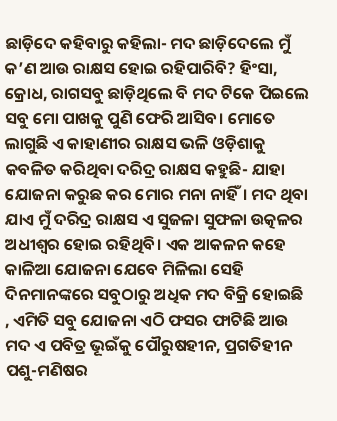ଛାଡ଼ିଦେ କହିବାରୁ କହିଲା- ମଦ ଛାଡ଼ିଦେଲେ ମୁଁ କ’ଣ ଆଉ ରାକ୍ଷସ ହୋଇ ରହିପାରିବି? ହିଂସା, କ୍ରୋଧ, ରାଗସବୁ ଛାଡ଼ିଥିଲେ ବି ମଦ ଟିକେ ପିଇଲେ ସବୁ ମୋ ପାଖକୁ ପୁଣି ଫେରି ଆସିବ। ମୋତେ ଲାଗୁଛି ଏ କାହାଣୀର ରାକ୍ଷସ ଭଳି ଓଡ଼ିଶାକୁ କବଳିତ କରିଥିବା ଦରିଦ୍ର ରାକ୍ଷସ କହୁଛି- ଯାହା ଯୋଜନା କରୁଛ କର ମୋର ମନା ନାହିଁ। ମଦ ଥିବା ଯାଏ ମୁଁ ଦରିଦ୍ର ରାକ୍ଷସ ଏ ସୁଜଳା ସୁଫଳା ଉତ୍କଳର ଅଧୀଶ୍ୱର ହୋଇ ରହିଥିବି। ଏକ ଆକଳନ କହେ କାଳିଆ ଯୋଜନା ଯେବେ ମିଳିଲା ସେହି ଦିନମାନଙ୍କରେ ସବୁଠାରୁ ଅଧିକ ମଦ ବିକ୍ରି ହୋଇଛି , ଏମିତି ସବୁ ଯୋଜନା ଏଠି ଫସର ଫାଟିଛି ଆଉ ମଦ ଏ ପବିତ୍ର ଭୂଇଁକୁ ପୌରୁଷହୀନ, ପ୍ରଗତିହୀନ ପଶୁ-ମଣିଷର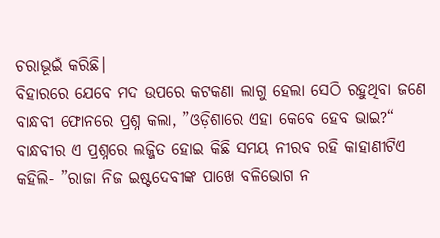ଚରାଭୂଇଁ କରିଛି।
ବିହାରରେ ଯେବେ ମଦ ଉପରେ କଟକଣା ଲାଗୁ ହେଲା ସେଠି ରହୁଥିବା ଜଣେ ବାନ୍ଧବୀ ଫୋନରେ ପ୍ରଶ୍ନ କଲା, ”ଓଡ଼ିଶାରେ ଏହା କେବେ ହେବ ଭାଇ?“ ବାନ୍ଧବୀର ଏ ପ୍ରଶ୍ନରେ ଲଜ୍ଜିତ ହୋଇ କିଛି ସମୟ ନୀରବ ରହି କାହାଣୀଟିଏ କହିଲି- ”ରାଜା ନିଜ ଇଷ୍ଟଦେବୀଙ୍କ ପାଖେ ବଳିଭୋଗ ନ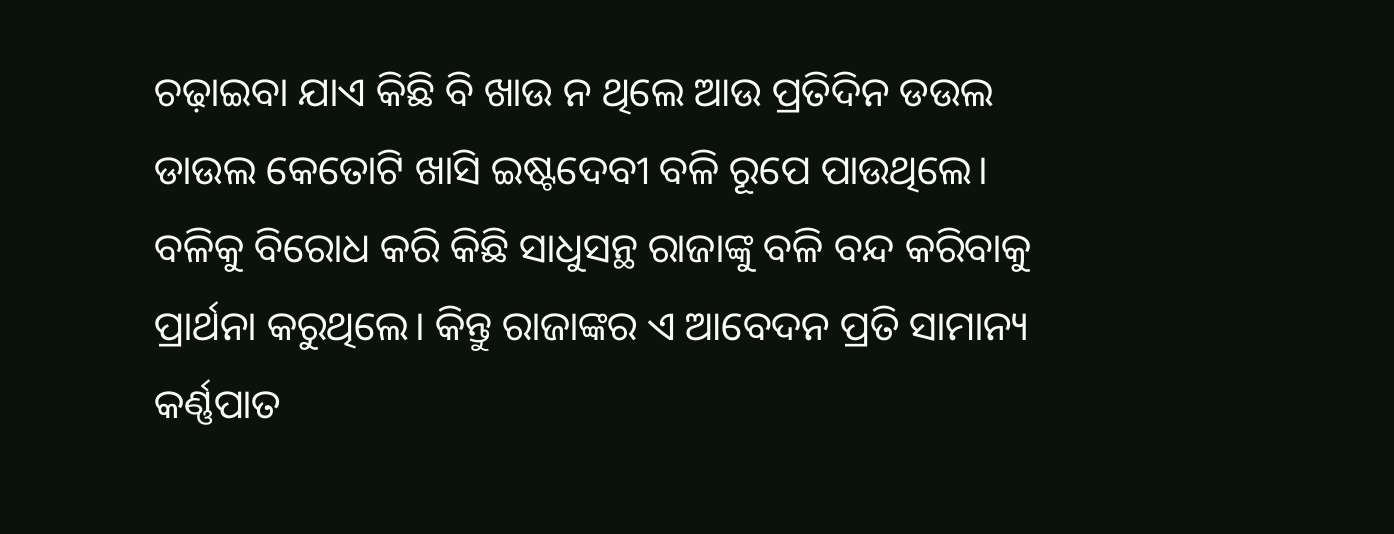ଚଢ଼ାଇବା ଯାଏ କିଛି ବି ଖାଉ ନ ଥିଲେ ଆଉ ପ୍ରତିଦିନ ଡଉଲ ଡାଉଲ କେତୋଟି ଖାସି ଇଷ୍ଟଦେବୀ ବଳି ରୂପେ ପାଉଥିଲେ। ବଳିକୁ ବିରୋଧ କରି କିଛି ସାଧୁସନ୍ଥ ରାଜାଙ୍କୁ ବଳି ବନ୍ଦ କରିବାକୁ ପ୍ରାର୍ଥନା କରୁଥିଲେ। କିନ୍ତୁ ରାଜାଙ୍କର ଏ ଆବେଦନ ପ୍ରତି ସାମାନ୍ୟ କର୍ଣ୍ଣପାତ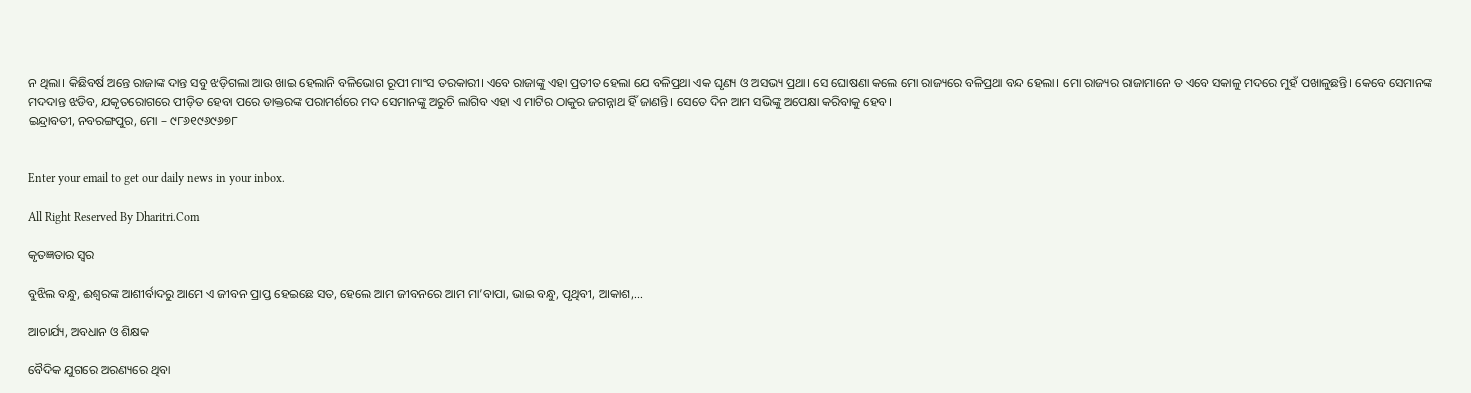ନ ଥିଲା। କିଛିବର୍ଷ ଅନ୍ତେ ରାଜାଙ୍କ ଦାନ୍ତ ସବୁ ଝଡ଼ିଗଲା ଆଉ ଖାଇ ହେଲାନି ବଳିଭୋଗ ରୂପୀ ମାଂସ ତରକାରୀ। ଏବେ ରାଜାଙ୍କୁ ଏହା ପ୍ରତୀତ ହେଲା ଯେ ବଳିପ୍ରଥା ଏକ ଘୃଣ୍ୟ ଓ ଅସଭ୍ୟ ପ୍ରଥା। ସେ ଘୋଷଣା କଲେ ମୋ ରାଜ୍ୟରେ ବଳିପ୍ରଥା ବନ୍ଦ ହେଲା। ମୋ ରାଜ୍ୟର ରାଜାମାନେ ତ ଏବେ ସକାଳୁ ମଦରେ ମୁହଁ ପଖାଳୁଛନ୍ତି। କେବେ ସେମାନଙ୍କ ମଦଦାନ୍ତ ଝଡିବ, ଯକୃତରୋଗରେ ପୀଡ଼ିତ ହେବା ପରେ ଡାକ୍ତରଙ୍କ ପରାମର୍ଶରେ ମଦ ସେମାନଙ୍କୁ ଅରୁଚି ଲାଗିବ ଏହା ଏ ମାଟିର ଠାକୁର ଜଗନ୍ନାଥ ହିଁ ଜାଣନ୍ତି। ସେତେ ଦିନ ଆମ ସଭିଙ୍କୁ ଅପେକ୍ଷା କରିବାକୁ ହେବ।
ଇନ୍ଦ୍ରାବତୀ, ନବରଙ୍ଗପୁର, ମୋ – ୯୮୬୧୯୬୯୬୭୮


Enter your email to get our daily news in your inbox.

All Right Reserved By Dharitri.Com

କୃତଜ୍ଞତାର ସ୍ବର

ବୁଝିଲ ବନ୍ଧୁ, ଈଶ୍ବରଙ୍କ ଆଶୀର୍ବାଦରୁ ଆମେ ଏ ଜୀବନ ପ୍ରାପ୍ତ ହେଇଛେ ସତ, ହେଲେ ଆମ ଜୀବନରେ ଆମ ମା’ବାପା, ଭାଇ ବନ୍ଧୁ, ପୃଥିବୀ, ଆକାଶ,...

ଆଚାର୍ଯ୍ୟ, ଅବଧାନ ଓ ଶିକ୍ଷକ

ବୈଦିକ ଯୁଗରେ ଅରଣ୍ୟରେ ଥିବା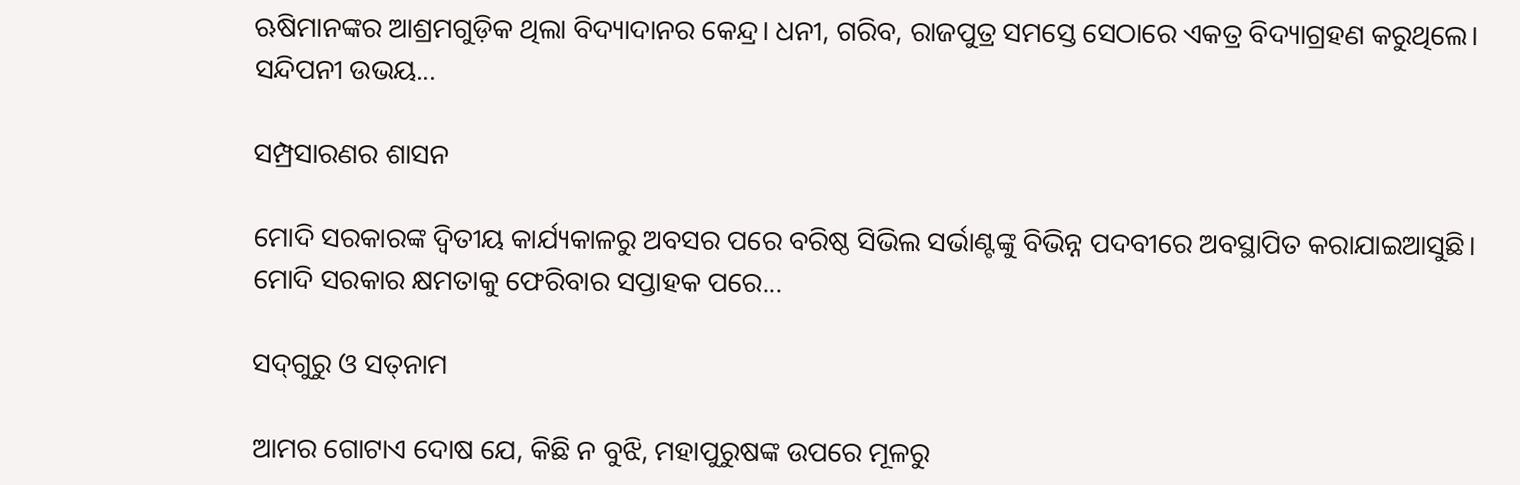ଋଷିମାନଙ୍କର ଆଶ୍ରମଗୁଡ଼ିକ ଥିଲା ବିଦ୍ୟାଦାନର କେନ୍ଦ୍ର। ଧନୀ, ଗରିବ, ରାଜପୁତ୍ର ସମସ୍ତେ ସେଠାରେ ଏକତ୍ର ବିଦ୍ୟାଗ୍ରହଣ କରୁଥିଲେ। ସନ୍ଦିପନୀ ଉଭୟ...

ସମ୍ପ୍ରସାରଣର ଶାସନ

ମୋଦି ସରକାରଙ୍କ ଦ୍ୱିତୀୟ କାର୍ଯ୍ୟକାଳରୁ ଅବସର ପରେ ବରିଷ୍ଠ ସିଭିଲ ସର୍ଭାଣ୍ଟଙ୍କୁ ବିଭିନ୍ନ ପଦବୀରେ ଅବସ୍ଥାପିତ କରାଯାଇଆସୁଛି। ମୋଦି ସରକାର କ୍ଷମତାକୁ ଫେରିବାର ସପ୍ତାହକ ପରେ...

ସଦ୍‌ଗୁରୁ ଓ ସତ୍‌ନାମ

ଆମର ଗୋଟାଏ ଦୋଷ ଯେ, କିଛି ନ ବୁଝି, ମହାପୁରୁଷଙ୍କ ଉପରେ ମୂଳରୁ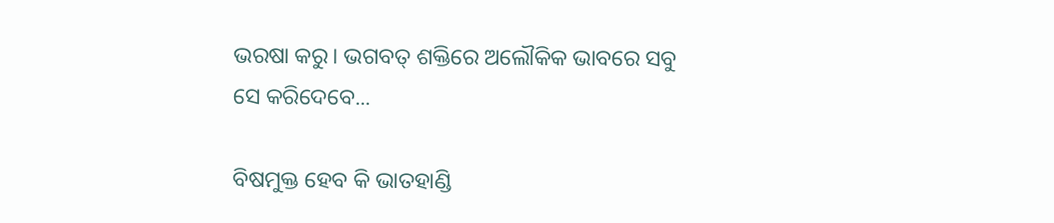ଭରଷା କରୁ। ଭଗବତ୍‌ ଶକ୍ତିରେ ଅଲୌକିକ ଭାବରେ ସବୁ ସେ କରିଦେବେ...

ବିଷମୁକ୍ତ ହେବ କି ଭାତହାଣ୍ଡି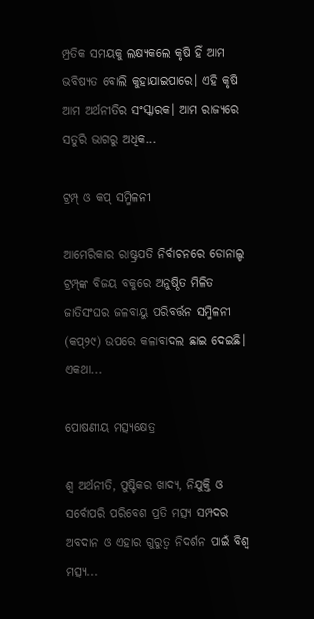ମ୍ପ୍ରତିକ ସମୟକୁ ଲକ୍ଷ୍ୟକଲେ କୃଷି ହିଁ ଆମ ଭବିଷ୍ୟତ ବୋଲି କୁହାଯାଇପାରେ। ଏହି କୃଷି ଆମ ଅର୍ଥନୀତିର ସଂସ୍କାରକ। ଆମ ରାଜ୍ୟରେ ସତୁରି ଭାଗରୁ ଅଧିକ...

ଟ୍ରମ୍ପ୍‌ ଓ କପ୍‌ ସମ୍ମିଳନୀ

ଆମେରିକାର ରାଷ୍ଟ୍ରପତି ନିର୍ବାଚନରେ ଡୋନାଲ୍ଡ ଟ୍ରମ୍ପ୍‌ଙ୍କ ବିଜୟ ବକୁରେ ଅନୁଷ୍ଠିତ ମିଳିତ ଜାତିସଂଘର ଜଳବାୟୁ ପରିବର୍ତ୍ତନ ସମ୍ମିଳନୀ (କପ୍‌୨୯) ଉପରେ କଳାବାଦଲ ଛାଇ ଦେଇଛି। ଏକଥା...

ପୋଷଣୀୟ ମତ୍ସ୍ୟକ୍ଷେତ୍ର

ଶ୍ୱ ଅର୍ଥନୀତି, ପୁଷ୍ଟିକର ଖାଦ୍ୟ, ନିଯୁକ୍ତି ଓ ସର୍ବୋପରି ପରିବେଶ ପ୍ରତି ମତ୍ସ୍ୟ ସମ୍ପଦର ଅବଦାନ ଓ ଏହାର ଗୁରୁତ୍ୱ ନିଦର୍ଶନ ପାଇଁ ବିଶ୍ୱ ମତ୍ସ୍ୟ...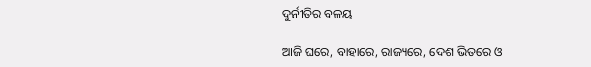ଦୁର୍ନୀତିର ବଳୟ

ଆଜି ଘରେ, ବାହାରେ, ରାଜ୍ୟରେ, ଦେଶ ଭିତରେ ଓ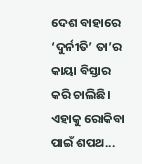ଦେଶ ବାହାରେ ‘ଦୁର୍ନୀତି’ ତା’ର କାୟା ବିସ୍ତାର କରି ଚାଲିଛି। ଏହାକୁ ରୋକିବା ପାଇଁ ଶପଥ...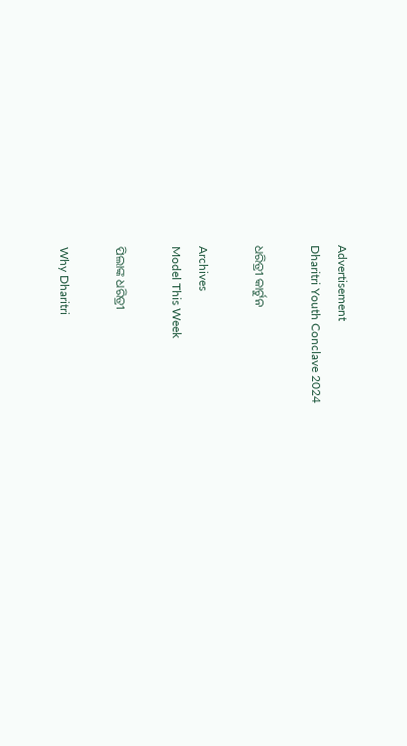Advertisement
Dharitri Youth Conclave 2024

ଧରିତ୍ରୀ କାର୍ଟୁନ

Archives
Model This Week

ପିଲାଙ୍କ ଧରିତ୍ରୀ

Why Dharitri